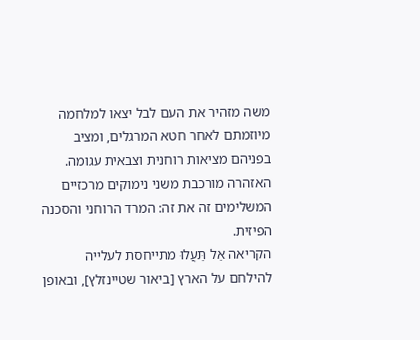משה מזהיר את העם לבל יצאו למלחמה מיוזמתם לאחר חטא המרגלים, ומציב בפניהם מציאות רוחנית וצבאית עגומה. האזהרה מורכבת משני נימוקים מרכזיים המשלימים זה את זה: המרד הרוחני והסכנה הפיזית.
הקריאה אַל תַּעֲלוּ מתייחסת לעלייה להילחם על הארץ [ביאור שטיינזלץ], ובאופן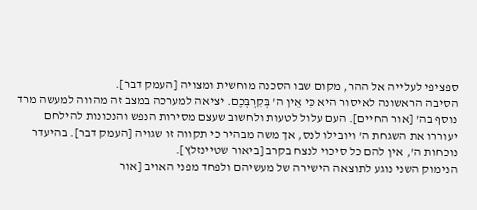ספציפי לעלייה אל ההר, מקום שבו הסכנה מוחשית ומצויה [העמק דבר].
הסיבה הראשונה לאיסור היא כִּי אֵין ה' בְּקִרְבְּכֶם. יציאה למערכה במצב זה מהווה למעשה מרד נוסף בה' [אור החיים]. העם עלול לטעות ולחשוב שעצם מסירות הנפש והנכונות להילחם יעוררו את השגחת ה' ויובילו לנס, אך משה מבהיר כי תקווה זו שגויה [העמק דבר]. בהיעדר נוכחות ה', אין להם כל סיכוי לנצח בקרב [ביאור שטיינזלץ].
הנימוק השני נוגע לתוצאה הישירה של מעשיהם ולפחד מפני האויב [אור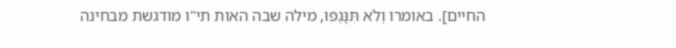החיים]. באומרו וְלֹא תִּנָּגְפוּ, מילה שבה האות תי"ו מודגשת מבחינה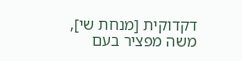דקדוקית [מנחת שי], משה מפציר בעם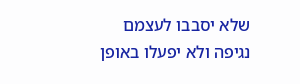שלא יסבבו לעצמם נגיפה ולא יפעלו באופן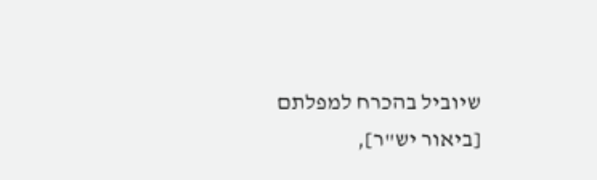שיוביל בהכרח למפלתם [ביאור יש"ר],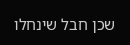שכן חבל שינחלו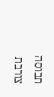תבוסה צורבת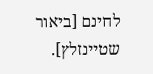לחינם [ביאור שטיינזלץ].